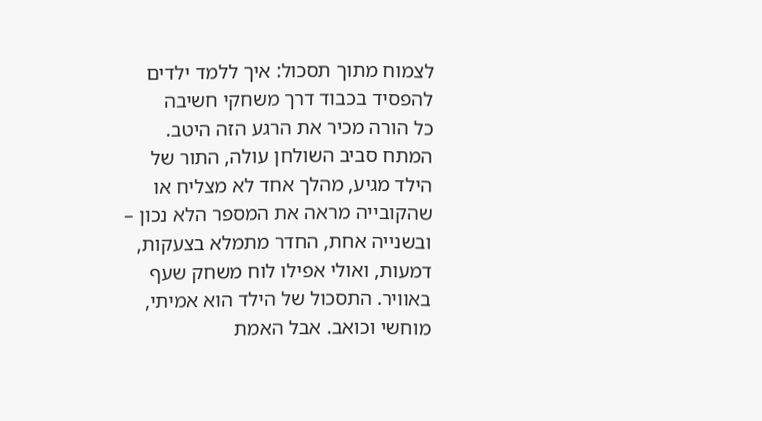לצמוח מתוך תסכול: איך ללמד ילדים להפסיד בכבוד דרך משחקי חשיבה
כל הורה מכיר את הרגע הזה היטב. המתח סביב השולחן עולה, התור של הילד מגיע, מהלך אחד לא מצליח או שהקובייה מראה את המספר הלא נכון – ובשנייה אחת, החדר מתמלא בצעקות, דמעות, ואולי אפילו לוח משחק שעף באוויר. התסכול של הילד הוא אמיתי, מוחשי וכואב. אבל האמת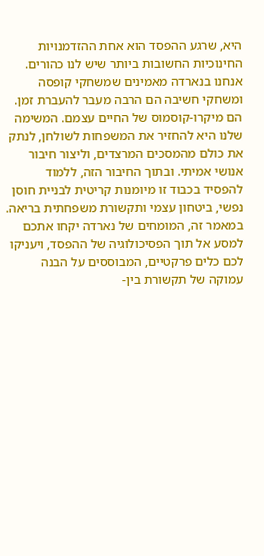היא, שרגע ההפסד הוא אחת ההזדמנויות החינוכיות החשובות ביותר שיש לנו כהורים.
אנחנו בנארדה מאמינים שמשחקי קופסה ומשחקי חשיבה הם הרבה מעבר להעברת זמן. הם מיקרו-קוסמוס של החיים עצמם. המשימה שלנו היא להחזיר את המשפחות לשולחן, לנתק את כולם מהמסכים המרצדים, וליצור חיבור אנושי אמיתי. ובתוך החיבור הזה, ללמוד להפסיד בכבוד זו מיומנות קריטית לבניית חוסן נפשי, ביטחון עצמי ותקשורת משפחתית בריאה.
במאמר זה, המומחים של נארדה יקחו אתכם למסע אל תוך הפסיכולוגיה של ההפסד, ויעניקו לכם כלים פרקטיים, המבוססים על הבנה עמוקה של תקשורת בין-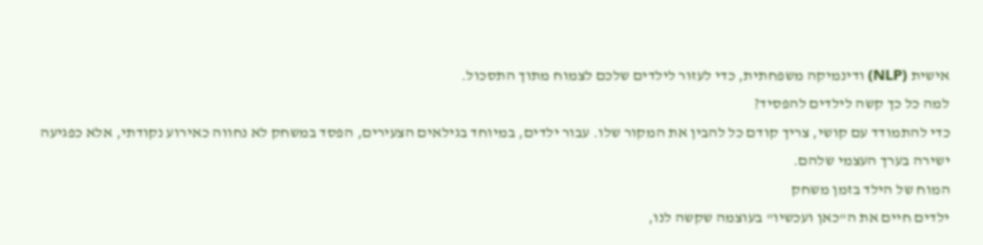אישית (NLP) ודינמיקה משפחתית, כדי לעזור לילדים שלכם לצמוח מתוך התסכול.
למה כל כך קשה לילדים להפסיד?
כדי להתמודד עם קושי, צריך קודם כל להבין את המקור שלו. עבור ילדים, במיוחד בגילאים הצעירים, הפסד במשחק לא נחווה כאירוע נקודתי, אלא כפגיעה ישירה בערך העצמי שלהם.
המוח של הילד בזמן משחק
ילדים חיים את ה"כאן ועכשיו" בעוצמה שקשה לנו,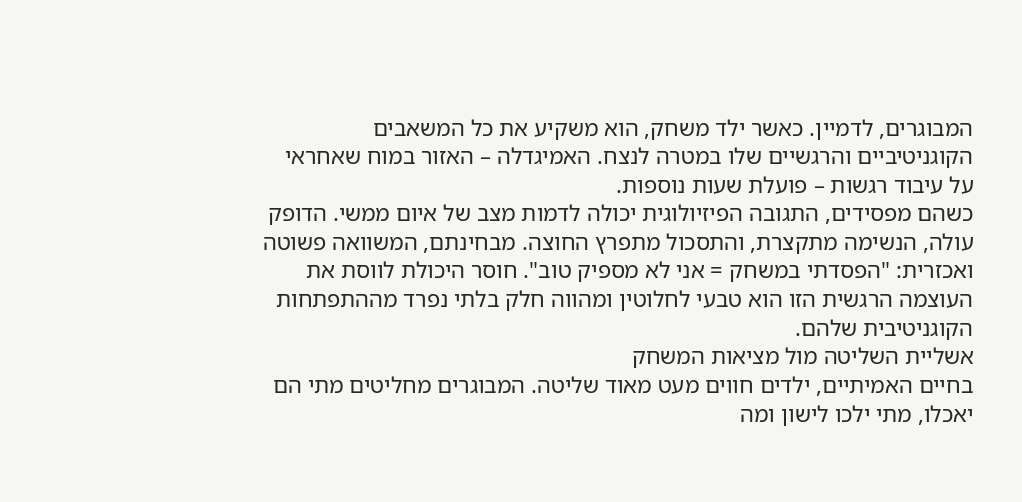המבוגרים, לדמיין. כאשר ילד משחק, הוא משקיע את כל המשאבים הקוגניטיביים והרגשיים שלו במטרה לנצח. האמיגדלה – האזור במוח שאחראי על עיבוד רגשות – פועלת שעות נוספות.
כשהם מפסידים, התגובה הפיזיולוגית יכולה לדמות מצב של איום ממשי. הדופק עולה, הנשימה מתקצרת, והתסכול מתפרץ החוצה. מבחינתם, המשוואה פשוטה ואכזרית: "הפסדתי במשחק = אני לא מספיק טוב". חוסר היכולת לווסת את העוצמה הרגשית הזו הוא טבעי לחלוטין ומהווה חלק בלתי נפרד מההתפתחות הקוגניטיבית שלהם.
אשליית השליטה מול מציאות המשחק
בחיים האמיתיים, ילדים חווים מעט מאוד שליטה. המבוגרים מחליטים מתי הם יאכלו, מתי ילכו לישון ומה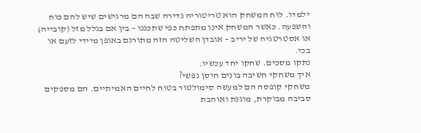ילמדו. לוח המשחק הוא טריטוריה נדירה שבה הם מרגישים שיש להם כוח והשפעה. כאשר המשחק אינו מתפתח כפי שתכננו – בין אם בגלל מזל (קובייה) או אסטרטגיה של יריב – אובדן השליטה הזה מתורגם באופן מיידי לזעם או בכי.
נתקו מסכים. שחקו יחד עכשיו.
איך משחקי חשיבה בונים חוסן נפשי?
משחקי קופסה הם למעשה סימולטור בטוח לחיים האמיתיים. הם מספקים סביבה מבוקרת, מוגנת ואוהבת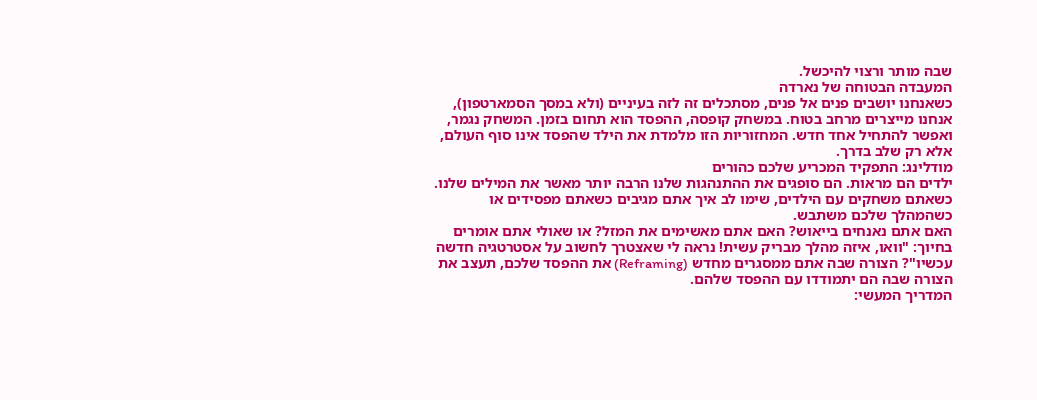שבה מותר ורצוי להיכשל.
המעבדה הבטוחה של נארדה
כשאנחנו יושבים פנים אל פנים, מסתכלים זה לזה בעיניים (ולא במסך הסמארטפון), אנחנו מייצרים מרחב בטוח. במשחק קופסה, ההפסד הוא תחום בזמן. המשחק נגמר, ואפשר להתחיל אחד חדש. המחזוריות הזו מלמדת את הילד שהפסד אינו סוף העולם, אלא רק שלב בדרך.
מודלינג: התפקיד המכריע שלכם כהורים
ילדים הם מראות. הם סופגים את ההתנהגות שלנו הרבה יותר מאשר את המילים שלנו. כשאתם משחקים עם הילדים, שימו לב איך אתם מגיבים כשאתם מפסידים או כשהמהלך שלכם משתבש.
האם אתם נאנחים בייאוש? האם אתם מאשימים את המזל? או שאולי אתם אומרים בחיוך: "וואו, איזה מהלך מבריק עשית! נראה לי שאצטרך לחשוב על אסטרטגיה חדשה עכשיו"? הצורה שבה אתם ממסגרים מחדש (Reframing) את ההפסד שלכם, תעצב את הצורה שבה הם יתמודדו עם ההפסד שלהם.
המדריך המעשי: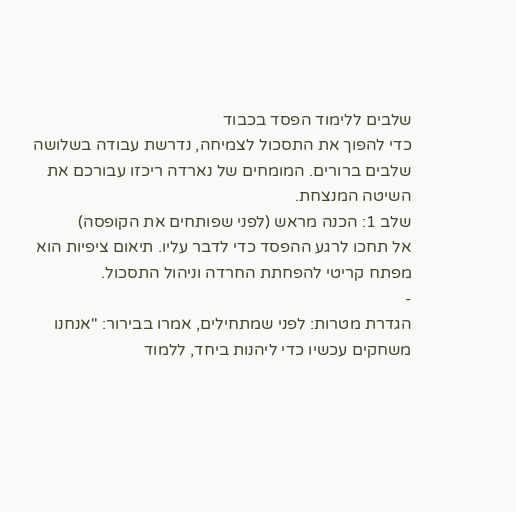שלבים ללימוד הפסד בכבוד
כדי להפוך את התסכול לצמיחה, נדרשת עבודה בשלושה שלבים ברורים. המומחים של נארדה ריכזו עבורכם את השיטה המנצחת.
שלב 1: הכנה מראש (לפני שפותחים את הקופסה)
אל תחכו לרגע ההפסד כדי לדבר עליו. תיאום ציפיות הוא מפתח קריטי להפחתת החרדה וניהול התסכול.
-
הגדרת מטרות: לפני שמתחילים, אמרו בבירור: "אנחנו משחקים עכשיו כדי ליהנות ביחד, ללמוד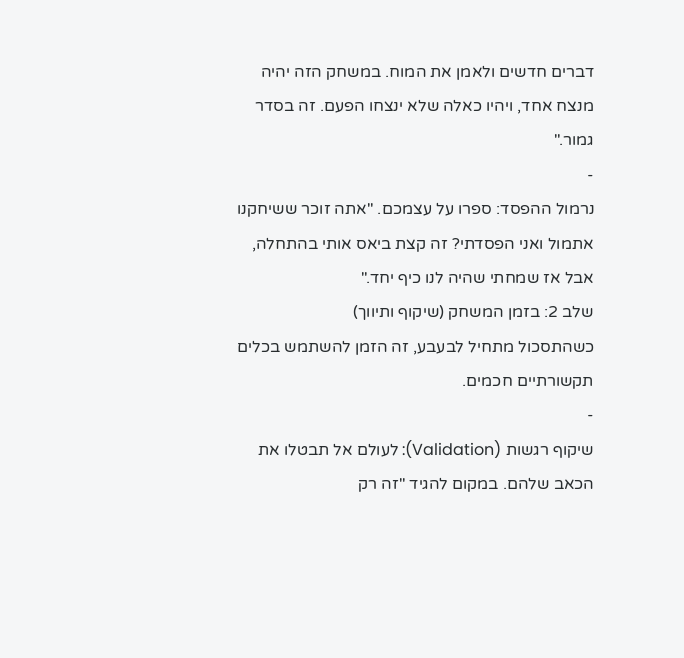דברים חדשים ולאמן את המוח. במשחק הזה יהיה מנצח אחד, ויהיו כאלה שלא ינצחו הפעם. זה בסדר גמור."
-
נרמול ההפסד: ספרו על עצמכם. "אתה זוכר ששיחקנו אתמול ואני הפסדתי? זה קצת ביאס אותי בהתחלה, אבל אז שמחתי שהיה לנו כיף יחד."
שלב 2: בזמן המשחק (שיקוף ותיווך)
כשהתסכול מתחיל לבעבע, זה הזמן להשתמש בכלים תקשורתיים חכמים.
-
שיקוף רגשות (Validation): לעולם אל תבטלו את הכאב שלהם. במקום להגיד "זה רק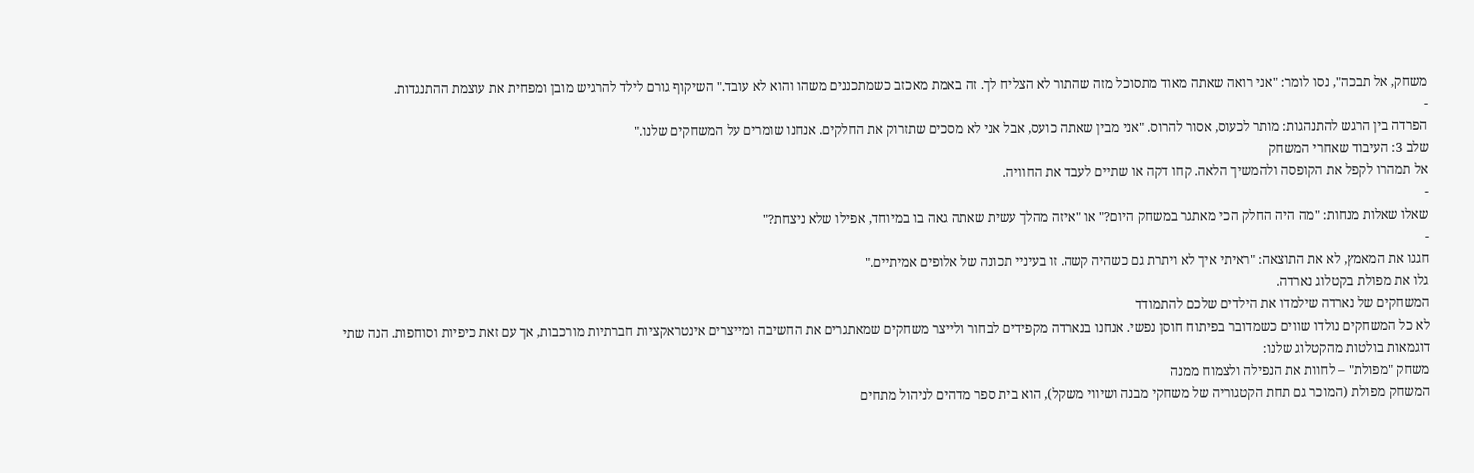משחק, אל תבכה", נסו לומר: "אני רואה שאתה מאוד מתסוכל מזה שהתור לא הצליח לך. זה באמת מאכזב כשמתכננים משהו והוא לא עובד." השיקוף גורם לילד להרגיש מובן ומפחית את עוצמת ההתנגדות.
-
הפרדה בין הרגש להתנהגות: מותר לכעוס, אסור להרוס. "אני מבין שאתה כועס, אבל אני לא מסכים שתזרוק את החלקים. אנחנו שומרים על המשחקים שלנו."
שלב 3: העיבוד שאחרי המשחק
אל תמהרו לקפל את הקופסה ולהמשיך הלאה. קחו דקה או שתיים לעבד את החוויה.
-
שאלו שאלות מנחות: "מה היה החלק הכי מאתגר במשחק היום?" או "איזה מהלך עשית שאתה גאה בו במיוחד, אפילו שלא ניצחת?"
-
חגגו את המאמץ, לא את התוצאה: "ראיתי איך לא ויתרת גם כשהיה קשה. זו בעיניי תכונה של אלופים אמיתיים."
גלו את מפולת בקטלוג נארדה.
המשחקים של נארדה שילמדו את הילדים שלכם להתמודד
לא כל המשחקים נולדו שווים כשמדובר בפיתוח חוסן נפשי. אנחנו בנארדה מקפידים לבחור ולייצר משחקים שמאתגרים את החשיבה ומייצרים אינטראקציות חברתיות מורכבות, אך עם זאת כיפיות וסוחפות. הנה שתי דוגמאות בולטות מהקטלוג שלנו:
משחק "מפולת" – לחוות את הנפילה ולצמוח ממנה
המשחק מפולת (המוכר גם תחת הקטגוריה של משחקי מבנה ושיווי משקל), הוא בית ספר מדהים לניהול מתחים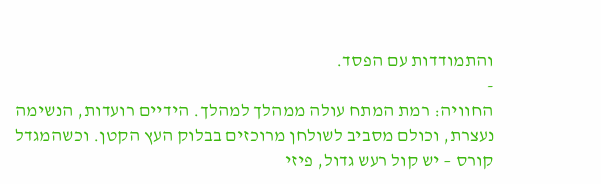והתמודדות עם הפסד.
-
החוויה: רמת המתח עולה ממהלך למהלך. הידיים רועדות, הנשימה נעצרת, וכולם מסביב לשולחן מרוכזים בבלוק העץ הקטן. וכשהמגדל קורס – יש קול רעש גדול, פיזי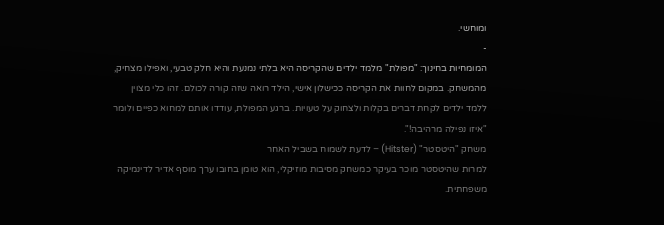ומוחשי.
-
המומחיות בחינוך: "מפולת" מלמד ילדים שהקריסה היא בלתי נמנעת והיא חלק טבעי, ואפילו מצחיק, מהמשחק. במקום לחוות את הקריסה ככישלון אישי, הילד רואה שזה קורה לכולם. זהו כלי מצוין ללמד ילדים לקחת דברים בקלות ולצחוק על טעויות. ברגע המפולת, עודדו אותם למחוא כפיים ולומר "איזו נפילה מרהיבה!".
משחק "היטסטר" (Hitster) – לדעת לשמוח בשביל האחר
למרות שהיטסטר מוכר בעיקר כמשחק מסיבות מוזיקלי, הוא טומן בחובו ערך מוסף אדיר לדינמיקה משפחתית.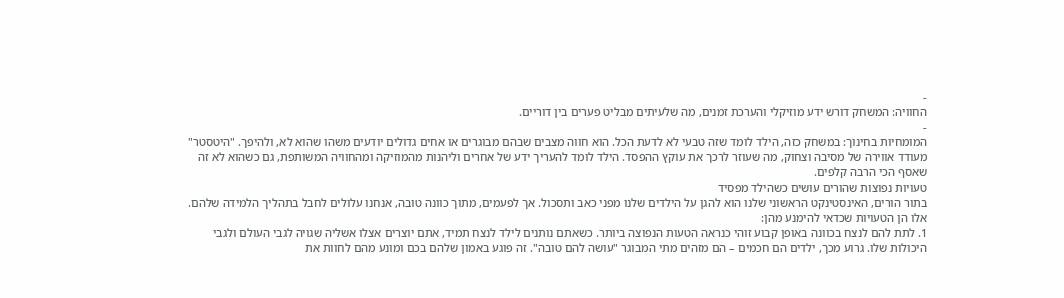-
החוויה: המשחק דורש ידע מוזיקלי והערכת זמנים, מה שלעיתים מבליט פערים בין דוריים.
-
המומחיות בחינוך: במשחק כזה, הילד לומד שזה טבעי לא לדעת הכל. הוא חווה מצבים שבהם מבוגרים או אחים גדולים יודעים משהו שהוא לא, ולהיפך. "היטסטר" מעודד אווירה של מסיבה וצחוק, מה שעוזר לרכך את עוקץ ההפסד. הילד לומד להעריך ידע של אחרים וליהנות מהמוזיקה ומהחוויה המשותפת, גם כשהוא לא זה שאסף הכי הרבה קלפים.
טעויות נפוצות שהורים עושים כשהילד מפסיד
בתור הורים, האינסטינקט הראשוני שלנו הוא להגן על הילדים שלנו מפני כאב ותסכול. אך לפעמים, מתוך כוונה טובה, אנחנו עלולים לחבל בתהליך הלמידה שלהם. אלו הן הטעויות שכדאי להימנע מהן:
1. לתת להם לנצח בכוונה באופן קבוע זוהי כנראה הטעות הנפוצה ביותר. כשאתם נותנים לילד לנצח תמיד, אתם יוצרים אצלו אשליה שגויה לגבי העולם ולגבי היכולות שלו. גרוע מכך, ילדים הם חכמים – הם מזהים מתי המבוגר "עושה להם טובה". זה פוגע באמון שלהם בכם ומונע מהם לחוות את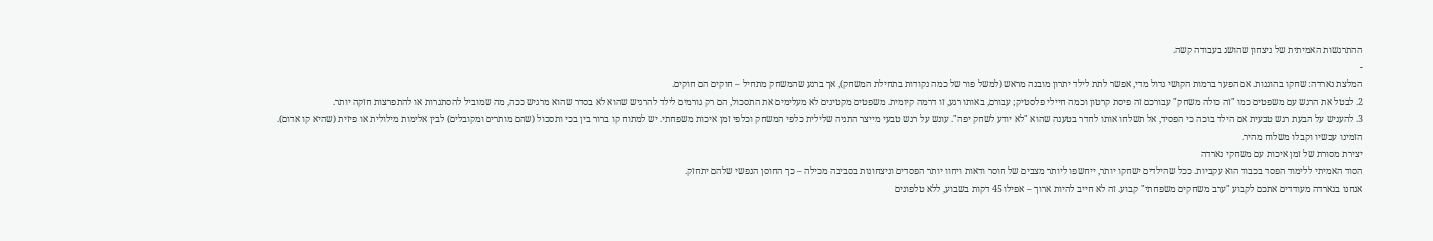ההתרגשות האמיתית של ניצחון שהושג בעבודה קשה.
-
המלצת נארדה: שחקו בהוגנות. אם הפער ברמות הקושי גדול מדי, אפשר לתת לילד יתרון מובנה מראש (למשל פור של כמה נקודות בתחילת המשחק), אך ברגע שהמשחק מתחיל – חוקים הם חוקים.
2. לבטל את הרגש עם משפטים כמו "זה כולה משחק" עבורכם זה פיסת קרטון וכמה חיילי פלסטיק; עבורם, באותו רגע, זו דרמה קיומית. משפטים מקטינים לא מעלימים את התסכול, הם רק גורמים לילד להרגיש שהוא לא בסדר שהוא מרגיש ככה, מה שמוביל להסתגרות או להתפרצות חזקה יותר.
3. להעניש על הבעת רגש טבעית אם הילד בוכה כי הפסיד, אל תשלחו אותו לחדר בטענה שהוא "לא יודע לשחק יפה". עונש על רגש טבעי מייצר התניה שלילית כלפי המשחק וכלפי זמן איכות משפחתי. יש למתוח קו ברור בין בכי ותסכול (שהם מותרים ומקובלים) לבין אלימות מילולית או פיזית (שהיא קו אדום).
הזמינו עכשיו וקבלו משלוח מהיר.
יצירת מסורת של זמן איכות עם משחקי נארדה
הסוד האמיתי ללימוד הפסד בכבוד הוא עקביות. ככל שהילדים ישחקו יותר, ייחשפו ליותר מצבים של חוסר ודאות ויחוו יותר הפסדים וניצחונות בסביבה מכילה – כך החוסן הנפשי שלהם יתחזק.
אנחנו בנארדה מעודדים אתכם לקבוע "ערב משחקים משפחתי" קבוע. זה לא חייב להיות ארוך – אפילו 45 דקות בשבוע, ללא טלפונים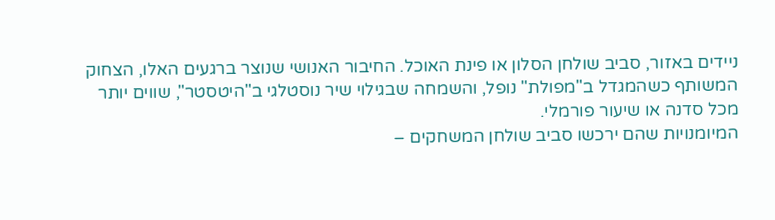ניידים באזור, סביב שולחן הסלון או פינת האוכל. החיבור האנושי שנוצר ברגעים האלו, הצחוק המשותף כשהמגדל ב"מפולת" נופל, והשמחה שבגילוי שיר נוסטלגי ב"היטסטר", שווים יותר מכל סדנה או שיעור פורמלי.
המיומנויות שהם ירכשו סביב שולחן המשחקים –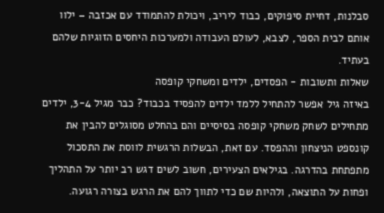סבלנות, דחיית סיפוקים, כבוד ליריב, ויכולת להתמודד עם אכזבה – ילוו אותם לבית הספר, לצבא, לעולם העבודה ולמערכות היחסים הזוגיות שלהם בעתיד.
שאלות ותשובות - הפסדים, ילדים ומשחקי קופסה
באיזה גיל אפשר להתחיל ללמד ילדים להפסיד בכבוד? כבר מגיל 3-4, ילדים מתחילים לשחק משחקי קופסה בסיסיים והם בהחלט מסוגלים להבין את קונספט הניצחון וההפסד. עם זאת, הבשלות הרגשית לווסת את התסכול מתפתחת בהדרגה. בגילאים הצעירים, חשוב לשים דגש רב יותר על התהליך ופחות על התוצאה, ולהיות שם כדי לתווך להם את הרגש בצורה רגועה.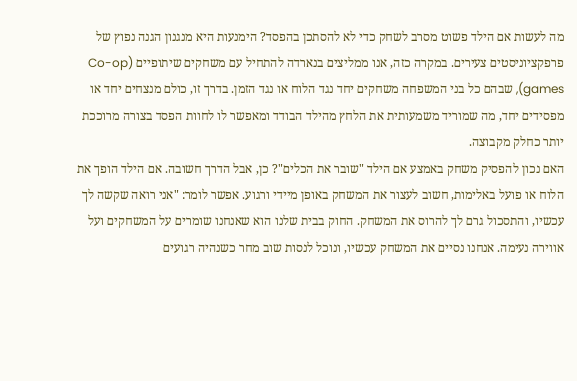מה לעשות אם הילד פשוט מסרב לשחק כדי לא להסתכן בהפסד? הימנעות היא מנגנון הגנה נפוץ של פרפקציוניסטים צעירים. במקרה כזה, אנו ממליצים בנארדה להתחיל עם משחקים שיתופיים (Co-op games), שבהם כל בני המשפחה משחקים יחד נגד הלוח או נגד הזמן. בדרך זו, כולם מנצחים יחד או מפסידים יחד, מה שמוריד משמעותית את הלחץ מהילד הבודד ומאפשר לו לחוות הפסד בצורה מרוככת יותר כחלק מקבוצה.
האם נכון להפסיק משחק באמצע אם הילד "שובר את הכלים"? כן, אבל הדרך חשובה. אם הילד הופך את הלוח או פועל באלימות, חשוב לעצור את המשחק באופן מיידי ורגוע. אפשר לומר: "אני רואה שקשה לך עכשיו, והתסכול גרם לך להרוס את המשחק. החוק בבית שלנו הוא שאנחנו שומרים על המשחקים ועל אווירה נעימה. אנחנו נסיים את המשחק עכשיו, ונוכל לנסות שוב מחר כשנהיה רגועים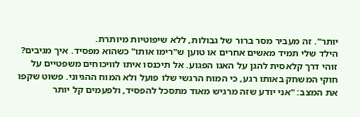יותר". זה מעביר מסר ברור של גבולות, ללא שיפוטיות מיותרת.
הילד שלי תמיד מאשים אחרים או טוען ש"רימו אותו" כשהוא מפסיד. איך מגיבים? זוהי דרך קלאסית להגן על האגו הפגוע. אל תיכנסו איתו לוויכוחים משפטיים על חוקי המשחק באותו רגע, כי המוח הרגשי שלו פועל ולא המוח ההגיוני. פשוט שקפו את המצב: "אני יודע שזה מרגיש מאוד מתסכל להפסיד, ולפעמים קל יותר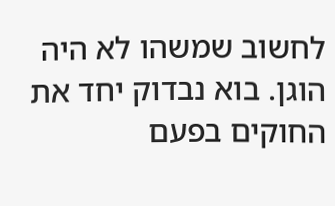לחשוב שמשהו לא היה הוגן. בוא נבדוק יחד את החוקים בפעם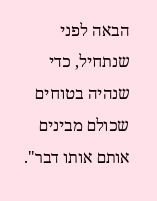הבאה לפני שנתחיל, כדי שנהיה בטוחים שכולם מבינים אותם אותו דבר".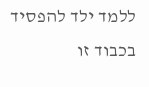ללמד ילד להפסיד בכבוד זו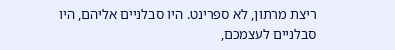ריצת מרתון, לא ספרינט. היו סבלניים אליהם, היו סבלניים לעצמכם,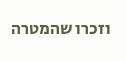וזכרו שהמטרה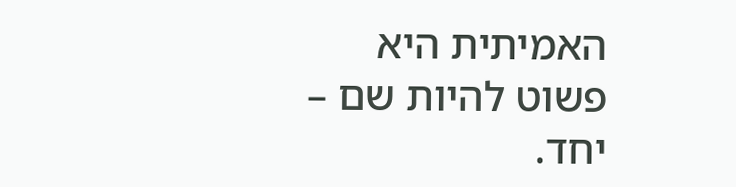האמיתית היא פשוט להיות שם – יחד.